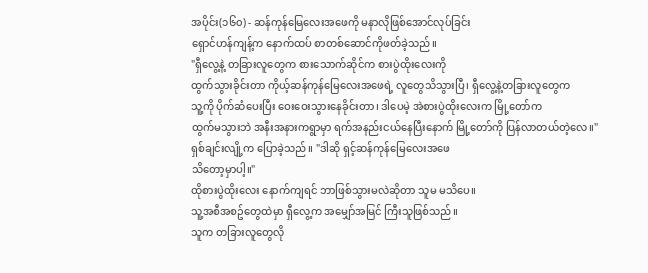အပိုင်း(၁၆၀) - ဆန်ကုန်မြေလေးအဖေကို မနာလိုဖြစ်အောင်လုပ်ခြင်း
ရှောင်ဟန်ကျန့်က နောက်ထပ် စာတစ်ဆောင်ကိုဖတ်ခဲ့သည်။
"ရှီလွေ့နဲ့ တခြားလူတွေက စားသောက်ဆိုင်က စားပွဲထိုးလေးကို
ထွက်သွားခိုင်းတာ ကိုယ့်ဆန်ကုန်မြေလေးအဖေရဲ့ လူတွေသိသွားပြီ၊ ရှီလွေ့နဲ့တခြားလူတွေက
သူ့ကို ပိုက်ဆံပေးပြီး ဝေးဝေးသွားနေခိုင်းတာ၊ ဒါပေမဲ့ အဲစားပွဲထိုးလေးက မြို့တော်က
ထွက်မသွားဘဲ အနီးအနားကရွာမှာ ရက်အနည်းငယ်နေပြီးနောက် မြို့တော်ကို ပြန်လာတယ်တဲ့လေ။"
ရှစ်ချင်းလျို့က ပြောခဲ့သည်။ "ဒါဆို ရှင့်ဆန်ကုန်မြေလေးအဖေ
သိတော့မှာပါ့။"
ထိုစားပွဲထိုးလေး နောက်ကျရင် ဘာဖြစ်သွားမလဲဆိုတာ သူမ မသိပေ။
သူ့အစီအစဥ်တွေထဲမှာ ရှီလွေ့က အမျှော်အမြင် ကြီးသူဖြစ်သည်။
သူက တခြားလူတွေလို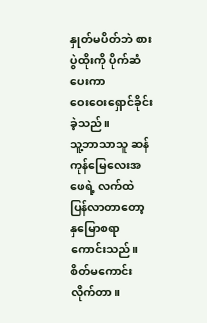နှုတ်မပိတ်ဘဲ စားပွဲထိုးကို ပိုက်ဆံပေးကာ
ဝေးဝေးရှောင်ခိုင်းခဲ့သည်။
သူ့ဘာသာသူ ဆန်ကုန်မြေလေးအဖေရဲ့ လက်ထဲ
ပြန်လာတာတော့ နှမြောစရာကောင်းသည်။ စိတ်မကောင်းလိုက်တာ။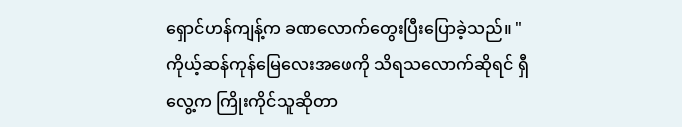ရှောင်ဟန်ကျန့်က ခဏလောက်တွေးပြီးပြောခဲ့သည်။ "ကိုယ့်ဆန်ကုန်မြေလေးအဖေကို သိရသလောက်ဆိုရင် ရှီလွေ့က ကြိုးကိုင်သူဆိုတာ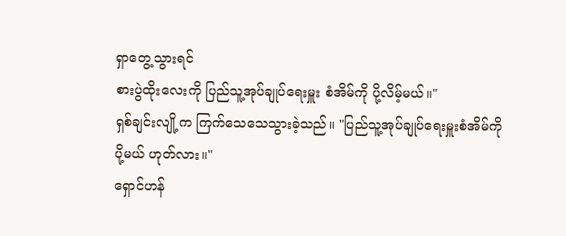ရှာတွေ့သွားရင်
စားပွဲထိုးလေးကို ပြည်သူ့အုပ်ချုပ်ရေးမှူး စံအိမ်ကို ပို့လိမ့်မယ်။"
ရှစ်ချင်းလျို့က ကြက်သေသေသွားခဲ့သည်။ "ပြည်သူ့အုပ်ချုပ်ရေးမှူးစံအိမ်ကို
ပို့မယ် ဟုတ်လား။"
ရှောင်ဟန်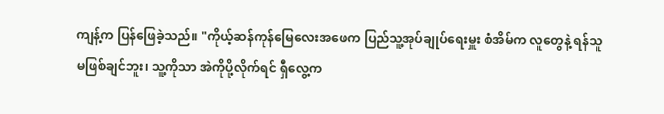ကျန့်က ပြန်ဖြေခဲ့သည်။ "ကိုယ့်ဆန်ကုန်မြေလေးအဖေက ပြည်သူ့အုပ်ချုပ်ရေးမှူး စံအိမ်က လူတွေနဲ့ ရန်သူ
မဖြစ်ချင်ဘူး၊ သူ့ကိုသာ အဲကိုပို့လိုက်ရင် ရှီလွေ့က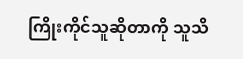ကြိုးကိုင်သူဆိုတာကို သူသိ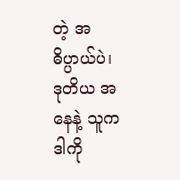တဲ့ အဓိပ္ပာယ်ပဲ၊
ဒုတိယ အနေနဲ့ သူက ဒါကို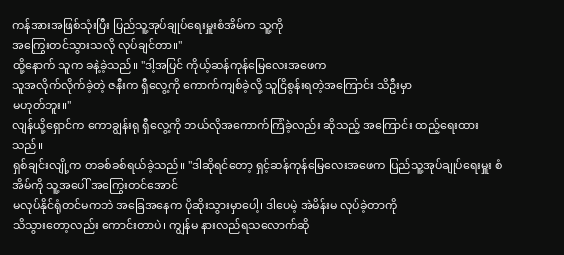ကန်အားအဖြစ်သုံးပြီး ပြည်သူ့အုပ်ချုပ်ရေးမှူးစံအိမ်က သူ့ကို
အကြွေးတင်သွားသလို လုပ်ချင်တာ။"
ထို့နောက် သူက ခနဲ့ခဲ့သည်။ "ဒါ့အပြင် ကိုယ့်ဆန်ကုန်မြေလေးအဖေက
သူအလိုက်လိုက်ခဲ့တဲ့ ဇနီးက ရှီလွေ့ကို ကောက်ကျစ်ခဲ့လို့ သူငြိစွန်းရတဲ့အကြောင်း သိဦးမှာ
မဟုတ်ဘူး။"
လျန်ယို့ရှောင်က ကောချွန်းရု ရှီလွေ့ကို ဘယ်လိုအကောက်ကြံခဲ့လည်း ဆိုသည့် အကြောင်း ထည့်ရေးထားသည်။
ရှစ်ချင်းလျို့က တခစ်ခစ်ရယ်ခဲ့သည်။ "ဒါဆိုရင်တော့ ရှင့်ဆန်ကုန်မြေလေးအဖေက ပြည်သူ့အုပ်ချုပ်ရေးမှူး စံအိမ်ကို သူ့အပေါ် အကြွေးတင်အောင်
မလုပ်နိုင်ရုံတင်မကဘဲ အခြေအနေက ပိုဆိုးသွားမှာပေါ့၊ ဒါပေမဲ့ အဲမိန်းမ လုပ်ခဲ့တာကို
သိသွားတော့လည်း ကောင်းတာပဲ၊ ကျွန်မ နားလည်ရသလောက်ဆို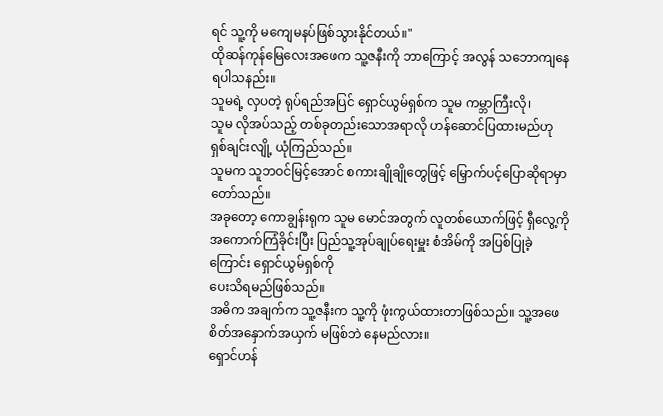ရင် သူ့ကို မကျေမနပ်ဖြစ်သွားနိုင်တယ်။"
ထိုဆန်ကုန်မြေလေးအဖေက သူ့ဇနီးကို ဘာကြောင့် အလွန် သဘောကျနေရပါသနည်း။
သူမရဲ့ လှပတဲ့ ရုပ်ရည်အပြင် ရှောင်ယွမ်ရှစ်က သူမ ကမ္ဘာကြီးလို၊
သူမ လိုအပ်သည့် တစ်ခုတည်းသောအရာလို ဟန်ဆောင်ပြထားမည်ဟု ရှစ်ချင်းလျို့ ယုံကြည်သည်။
သူမက သူဘဝင်မြင့်အောင် စကားချိုချိုတွေဖြင့် မြှောက်ပင့်ပြောဆိုရာမှာ
တော်သည်။
အခုတော့ ကောချွန်းရုက သူမ မောင်အတွက် လူတစ်ယောက်ဖြင့် ရှီလွေ့ကို
အကောက်ကြံခိုင်းပြီး ပြည်သူ့အုပ်ချုပ်ရေးမှူး စံအိမ်ကို အပြစ်ပြုခဲ့ကြောင်း ရှောင်ယွမ်ရှစ်ကို
ပေးသိရမည်ဖြစ်သည်။
အဓိက အချက်က သူ့ဇနီးက သူ့ကို ဖုံးကွယ်ထားတာဖြစ်သည်။ သူ့အဖေ
စိတ်အနှောက်အယှက် မဖြစ်ဘဲ နေမည်လား။
ရှောင်ဟန်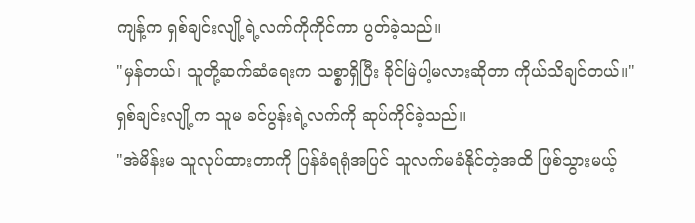ကျန့်က ရှစ်ချင်းလျို့ရဲ့လက်ကိုကိုင်ကာ ပွတ်ခဲ့သည်။
"မှန်တယ်၊ သူတို့ဆက်ဆံရေးက သစ္စာရှိပြီး ခိုင်မြဲပါ့မလားဆိုတာ ကိုယ်သိချင်တယ်။"
ရှစ်ချင်းလျို့က သူမ ခင်ပွန်းရဲ့လက်ကို ဆုပ်ကိုင်ခဲ့သည်။
"အဲမိန်းမ သူလုပ်ထားတာကို ပြန်ခံရရုံအပြင် သူလက်မခံနိုင်တဲ့အထိ ဖြစ်သွားမယ့်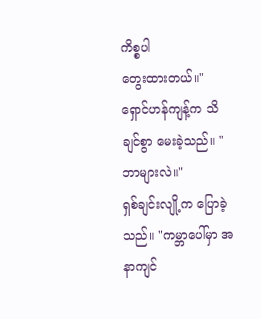ကိစ္စပါ
တွေးထားတယ်။"
ရှောင်ဟန်ကျန့်က သိချင်စွာ မေးခဲ့သည်။ "ဘာများလဲ။"
ရှစ်ချင်းလျို့က ပြောခဲ့သည်။ "ကမ္ဘာပေါ်မှာ အနာကျင်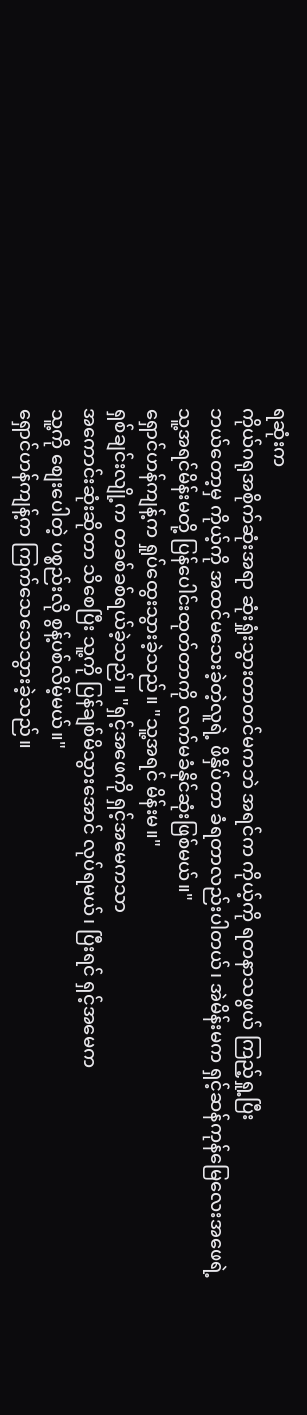ရဆုံးက
ကိုယ်ဂရုအစိုက်ဆုံးအရာ ဆုံးရှုံးသွားတာတင်မကဘဲ အရင်က ကိုယ့်ကို ရတနာသဖွယ် ကြည့်ရှု့ပြီး
ဘယ်တော့မှ ကိုယ့်ကို အထင်မသေးခဲ့တဲ့လူရဲ့ ဖိနှိပ်တာ ခံရတာလည်းပါတယ်၊ အဲမိန်းမက ရှင့်ဆန်ကုန်မြေလေးအဖေရဲ့
သူ့အရင်မိန်းမတို့ ပြန်ပေါင်းထုတ်တာကို လက်မခံနိုင်ဆုံးဖြစ်မယ်။"
ရှောင်ဟန်ကျန့်က ရှုပ်ထွေးသွားခဲ့သည်။ "သူ့အရင် မိန်းမ။"
ရှစ်ချင်းလျို့က တခစ်ခစ်ရယ်ခဲ့သည်။ "ရှင့်အဖေကို ရှင့်အမေကသာ
အကောင်းဆုံးဆိုတာ သိစေပြီး သူ့ကို ပြန်ချစ်မိသွားအောင် လုပ်ရမယ်၊ ပြီးရင် ရှင့်အမေက
သူ့ကို စျေးပေါတဲ့ ပစ္စည်းလို စွန့်ပစ်လိမ့်မယ်။"
ရှောင်ဟန်ကျန့်က ကြက်သေသေသွားခဲ့သည်။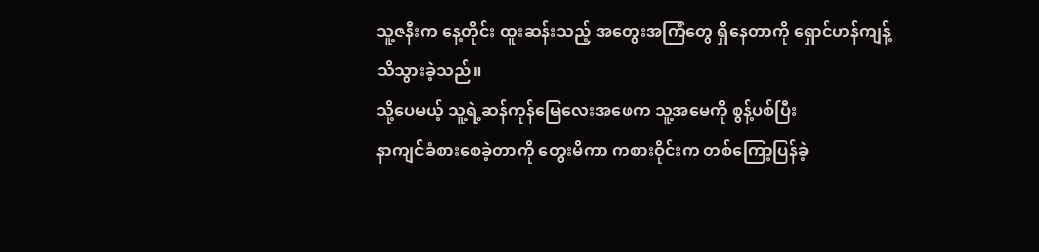သူ့ဇနီးက နေ့တိုင်း ထူးဆန်းသည့် အတွေးအကြံတွေ ရှိနေတာကို ရှောင်ဟန်ကျန့်
သိသွားခဲ့သည်။
သို့ပေမယ့် သူ့ရဲ့ဆန်ကုန်မြေလေးအဖေက သူ့အမေကို စွန့်ပစ်ပြီး
နာကျင်ခံစားစေခဲ့တာကို တွေးမိကာ ကစားဝိုင်းက တစ်ကြော့ပြန်ခဲ့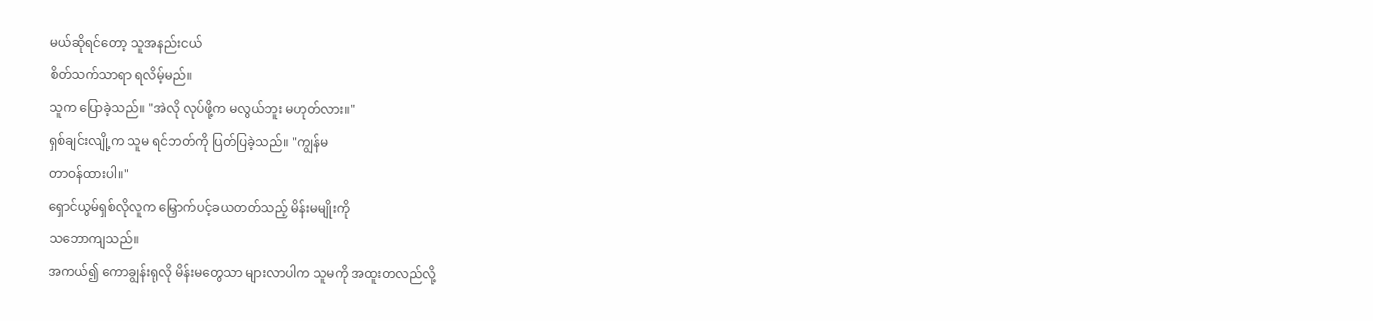မယ်ဆိုရင်တော့ သူအနည်းငယ်
စိတ်သက်သာရာ ရလိမ့်မည်။
သူက ပြောခဲ့သည်။ "အဲလို လုပ်ဖို့က မလွယ်ဘူး မဟုတ်လား။"
ရှစ်ချင်းလျို့က သူမ ရင်ဘတ်ကို ပြတ်ပြခဲ့သည်။ "ကျွန်မ
တာဝန်ထားပါ။"
ရှောင်ယွမ်ရှစ်လိုလူက မြှောက်ပင့်ခယတတ်သည့် မိန်းမမျိုးကို
သဘောကျသည်။
အကယ်၍ ကောချွန်းရုလို မိန်းမတွေသာ များလာပါက သူမကို အထူးတလည်လို့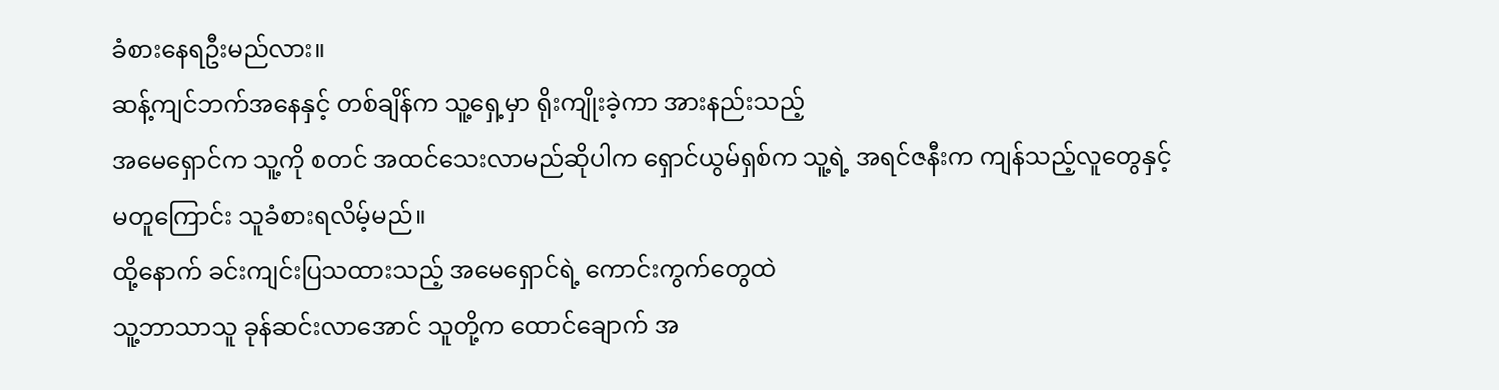ခံစားနေရဦးမည်လား။
ဆန့်ကျင်ဘက်အနေနှင့် တစ်ချိန်က သူ့ရှေ့မှာ ရိုးကျိုးခဲ့ကာ အားနည်းသည့်
အမေရှောင်က သူ့ကို စတင် အထင်သေးလာမည်ဆိုပါက ရှောင်ယွမ်ရှစ်က သူ့ရဲ့ အရင်ဇနီးက ကျန်သည့်လူတွေနှင့်
မတူကြောင်း သူခံစားရလိမ့်မည်။
ထို့နောက် ခင်းကျင်းပြသထားသည့် အမေရှောင်ရဲ့ ကောင်းကွက်တွေထဲ
သူ့ဘာသာသူ ခုန်ဆင်းလာအောင် သူတို့က ထောင်ချောက် အ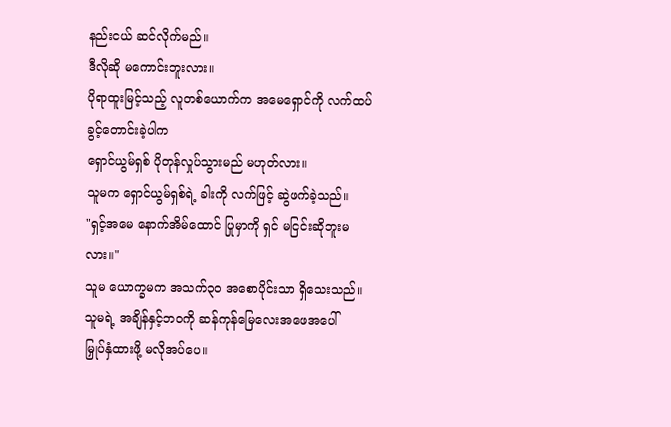နည်းငယ် ဆင်လိုက်မည်။
ဒီလိုဆို မကောင်းဘူးလား။
ပိုရာထူးမြင့်သည့် လူတစ်ယောက်က အမေရှောင်ကို လက်ထပ်ခွင့်တောင်းခဲ့ပါက
ရှောင်ယွမ်ရှစ် ပိုတုန်လှုပ်သွားမည် မဟုတ်လား။
သူမက ရှောင်ယွမ်ရှစ်ရဲ့ ခါးကို လက်ဖြင့် ဆွဲဖက်ခဲ့သည်။
"ရှင့်အမေ နောက်အိမ်ထောင် ပြုမှာကို ရှင် မငြင်းဆိုဘူးမလား။"
သူမ ယောက္ခမက အသက်၃၀ အစောပိုင်းသာ ရှိသေးသည်။
သူမရဲ့ အချိန်နှင့်ဘဝကို ဆန်ကုန်မြေလေးအဖေအပေါ်
မြှုပ်နှံထားဖို့ မလိုအပ်ပေ။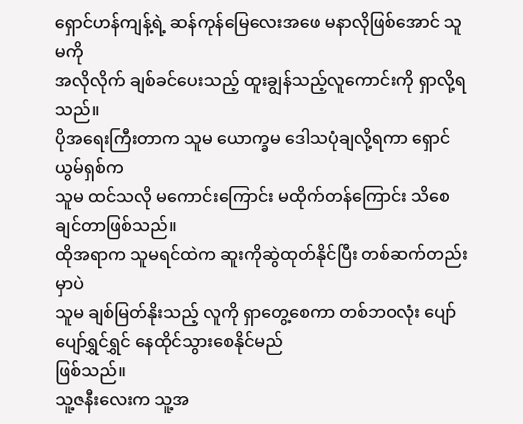ရှောင်ဟန်ကျန့်ရဲ့ ဆန်ကုန်မြေလေးအဖေ မနာလိုဖြစ်အောင် သူမကို
အလိုလိုက် ချစ်ခင်ပေးသည့် ထူးချွန်သည့်လူကောင်းကို ရှာလို့ရသည်။
ပိုအရေးကြီးတာက သူမ ယောက္ခမ ဒေါသပုံချလို့ရကာ ရှောင်ယွမ်ရှစ်က
သူမ ထင်သလို မကောင်းကြောင်း မထိုက်တန်ကြောင်း သိစေချင်တာဖြစ်သည်။
ထိုအရာက သူမရင်ထဲက ဆူးကိုဆွဲထုတ်နိုင်ပြီး တစ်ဆက်တည်းမှာပဲ
သူမ ချစ်မြတ်နိုးသည့် လူကို ရှာတွေ့စေကာ တစ်ဘဝလုံး ပျော်ပျော်ရွှင်ရွှင် နေထိုင်သွားစေနိုင်မည်
ဖြစ်သည်။
သူ့ဇနီးလေးက သူ့အ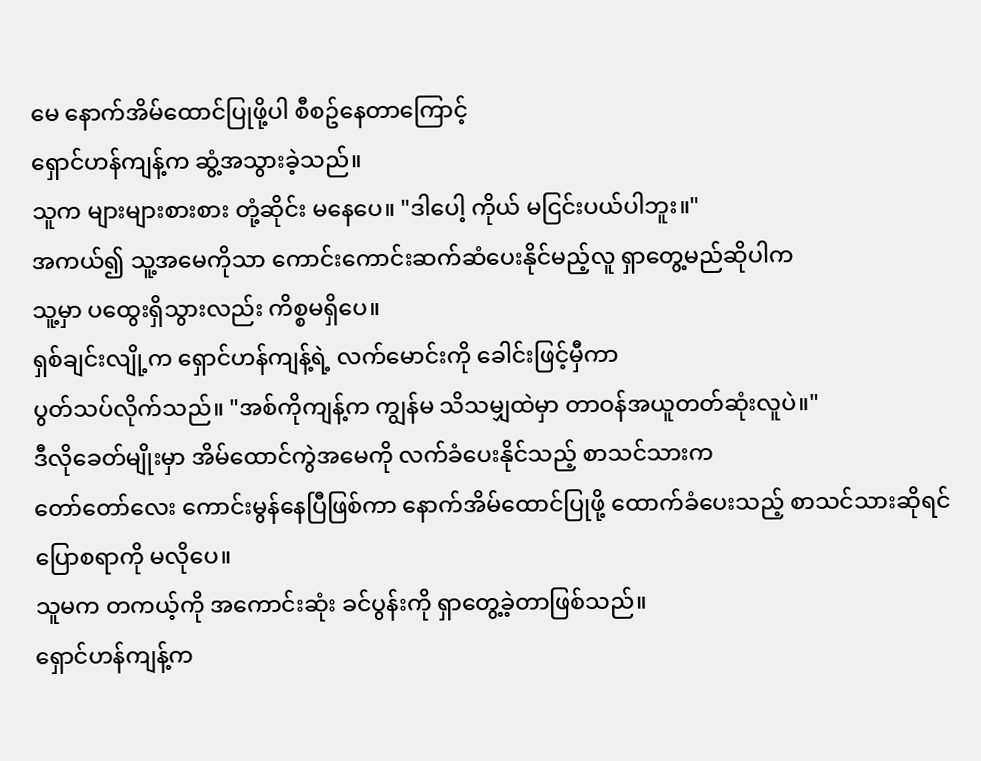မေ နောက်အိမ်ထောင်ပြုဖို့ပါ စီစဥ်နေတာကြောင့်
ရှောင်ဟန်ကျန့်က ဆွံ့အသွားခဲ့သည်။
သူက များများစားစား တုံ့ဆိုင်း မနေပေ။ "ဒါပေါ့ ကိုယ် မငြင်းပယ်ပါဘူး။"
အကယ်၍ သူ့အမေကိုသာ ကောင်းကောင်းဆက်ဆံပေးနိုင်မည့်လူ ရှာတွေ့မည်ဆိုပါက
သူ့မှာ ပထွေးရှိသွားလည်း ကိစ္စမရှိပေ။
ရှစ်ချင်းလျို့က ရှောင်ဟန်ကျန့်ရဲ့ လက်မောင်းကို ခေါင်းဖြင့်မှီကာ
ပွတ်သပ်လိုက်သည်။ "အစ်ကိုကျန့်က ကျွန်မ သိသမျှထဲမှာ တာဝန်အယူတတ်ဆုံးလူပဲ။"
ဒီလိုခေတ်မျိုးမှာ အိမ်ထောင်ကွဲအမေကို လက်ခံပေးနိုင်သည့် စာသင်သားက
တော်တော်လေး ကောင်းမွန်နေပြီဖြစ်ကာ နောက်အိမ်ထောင်ပြုဖို့ ထောက်ခံပေးသည့် စာသင်သားဆိုရင်
ပြောစရာကို မလိုပေ။
သူမက တကယ့်ကို အကောင်းဆုံး ခင်ပွန်းကို ရှာတွေ့ခဲ့တာဖြစ်သည်။
ရှောင်ဟန်ကျန့်က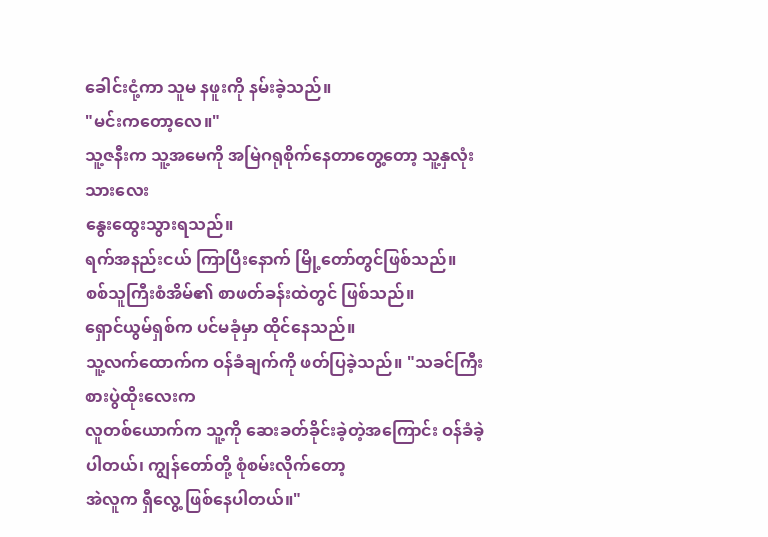ခေါင်းငုံ့ကာ သူမ နဖူးကို နမ်းခဲ့သည်။
"မင်းကတော့လေ။"
သူ့ဇနီးက သူ့အမေကို အမြဲဂရုစိုက်နေတာတွေ့တော့ သူ့နှလုံးသားလေး
နွေးထွေးသွားရသည်။
ရက်အနည်းငယ် ကြာပြီးနောက် မြို့တော်တွင်ဖြစ်သည်။
စစ်သူကြီးစံအိမ်၏ စာဖတ်ခန်းထဲတွင် ဖြစ်သည်။
ရှောင်ယွမ်ရှစ်က ပင်မခုံမှာ ထိုင်နေသည်။
သူ့လက်ထောက်က ဝန်ခံချက်ကို ဖတ်ပြခဲ့သည်။ "သခင်ကြီး စားပွဲထိုးလေးက
လူတစ်ယောက်က သူ့ကို ဆေးခတ်ခိုင်းခဲ့တဲ့အကြောင်း ဝန်ခံခဲ့ပါတယ်၊ ကျွန်တော်တို့ စုံစမ်းလိုက်တော့
အဲလူက ရှီလွေ့ ဖြစ်နေပါတယ်။"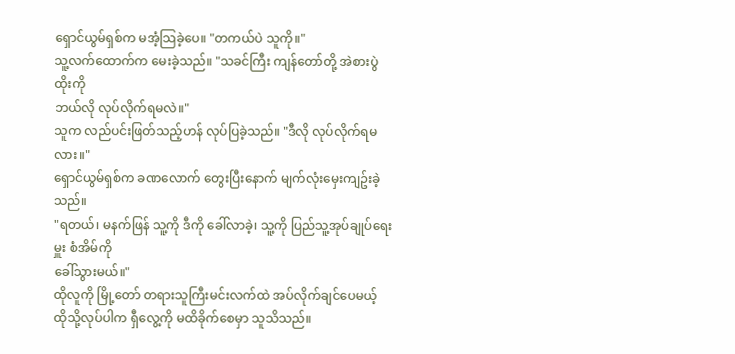ရှောင်ယွမ်ရှစ်က မအံ့သြခဲ့ပေ။ "တကယ်ပဲ သူကို။"
သူ့လက်ထောက်က မေးခဲ့သည်။ "သခင်ကြီး ကျန်တော်တို့ အဲစားပွဲထိုးကို
ဘယ်လို လုပ်လိုက်ရမလဲ။"
သူက လည်ပင်းဖြတ်သည့်ဟန် လုပ်ပြခဲ့သည်။ "ဒီလို လုပ်လိုက်ရမလား။"
ရှောင်ယွမ်ရှစ်က ခဏလောက် တွေးပြီးနောက် မျက်လုံးမှေးကျဥ်းခဲ့သည်။
"ရတယ်၊ မနက်ဖြန် သူ့ကို ဒီကို ခေါ်လာခဲ့၊ သူ့ကို ပြည်သူ့အုပ်ချုပ်ရေးမှူး စံအိမ်ကို
ခေါ်သွားမယ်။"
ထိုလူကို မြို့တော် တရားသူကြီးမင်းလက်ထဲ အပ်လိုက်ချင်ပေမယ့်
ထိုသို့လုပ်ပါက ရှီလွေ့ကို မထိခိုက်စေမှာ သူသိသည်။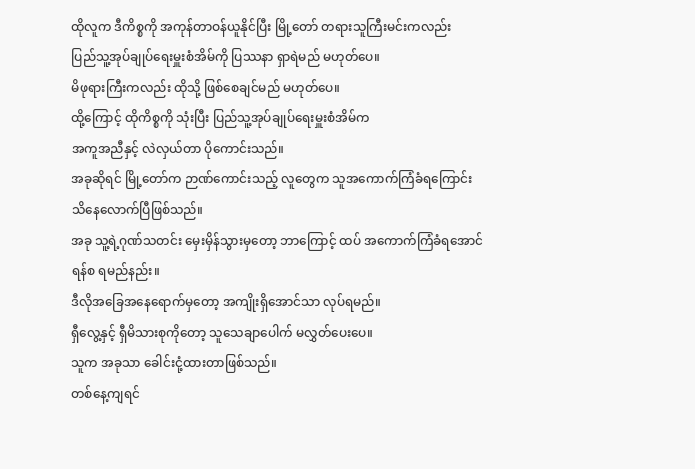ထိုလူက ဒီကိစ္စကို အကုန်တာဝန်ယူနိုင်ပြီး မြို့တော် တရားသူကြီးမင်းကလည်း
ပြည်သူ့အုပ်ချုပ်ရေးမှူးစံအိမ်ကို ပြဿနာ ရှာရဲမည် မဟုတ်ပေ။
မိဖုရားကြီးကလည်း ထိုသို့ ဖြစ်စေချင်မည် မဟုတ်ပေ။
ထို့ကြောင့် ထိုကိစ္စကို သုံးပြီး ပြည်သူ့အုပ်ချုပ်ရေးမှူးစံအိမ်က
အကူအညီနှင့် လဲလှယ်တာ ပိုကောင်းသည်။
အခုဆိုရင် မြို့တော်က ဉာဏ်ကောင်းသည့် လူတွေက သူအကောက်ကြံခံရကြောင်း
သိနေလောက်ပြီဖြစ်သည်။
အခု သူ့ရဲ့ဂုဏ်သတင်း မှေးမှိန်သွားမှတော့ ဘာကြောင့် ထပ် အကောက်ကြံခံရအောင်
ရန်စ ရမည်နည်း။
ဒီလိုအခြေအနေရောက်မှတော့ အကျိုးရှိအောင်သာ လုပ်ရမည်။
ရှီလွေ့နှင့် ရှီမိသားစုကိုတော့ သူသေချာပေါက် မလွှတ်ပေးပေ။
သူက အခုသာ ခေါင်းငုံ့ထားတာဖြစ်သည်။
တစ်နေ့ကျရင်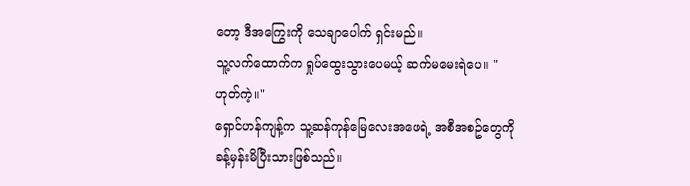တော့ ဒီအကြွေးကို သေချာပေါက် ရှင်းမည်။
သူ့လက်ထောက်က ရှုပ်ထွေးသွားပေမယ့် ဆက်မမေးရဲပေ။ "ဟုတ်ကဲ့။"
ရှောင်ဟန်ကျန့်က သူ့ဆန်ကုန်မြေလေးအဖေရဲ့ အစီအစဥ်တွေကို ခန့်မှန်းမိပြီးသားဖြစ်သည်။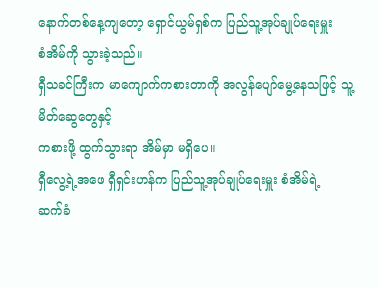နောက်တစ်နေ့ကျတော့ ရှောင်ယွမ်ရှစ်က ပြည်သူ့အုပ်ချုပ်ရေးမှူး
စံအိမ်ကို သွားခဲ့သည်။
ရှီသခင်ကြီးက မာကျောက်ကစားတာကို အလွန်ပျော်မွေ့နေသဖြင့် သူ့မိတ်ဆွေတွေနှင့်
ကစားဖို့ ထွက်သွားရာ အိမ်မှာ မရှိပေ။
ရှီလွေ့ရဲ့အဖေ ရှီရှင်းဟန်က ပြည်သူ့အုပ်ချုပ်ရေးမှူး စံအိမ်ရဲ့
ဆက်ခံ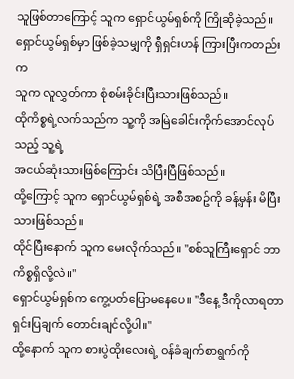သူဖြစ်တာကြောင့် သူက ရှောင်ယွမ်ရှစ်ကို ကြိုဆိုခဲ့သည်။
ရှောင်ယွမ်ရှစ်မှာ ဖြစ်ခဲ့သမျှကို ရှီရှင်းဟန် ကြားပြီးကတည်းက
သူက လူလွှတ်ကာ စုံစမ်းခိုင်းပြီးသားဖြစ်သည်။
ထိုကိစ္စရဲ့လက်သည်က သူ့ကို အမြဲခေါင်းကိုက်အောင်လုပ်သည့် သူ့ရဲ့
အငယ်ဆုံးသားဖြစ်ကြောင်း သိပြီးပြီဖြစ်သည်။
ထို့ကြောင့် သူက ရှောင်ယွမ်ရှစ်ရဲ့ အစီအစဥ်ကို ခန့်မှန်း မိပြီးသားဖြစ်သည်။
ထိုင်ပြီးနောက် သူက မေးလိုက်သည်။ "စစ်သူကြီးရှောင် ဘာကိစ္စရှိလို့လဲ။"
ရှောင်ယွမ်ရှစ်က ကွေ့ပတ်ပြောမနေပေ။ "ဒီနေ့ ဒီကိုလာရတာ
ရှင်းပြချက် တောင်းချင်လို့ပါ။"
ထို့နောက် သူက စားပွဲထိုးလေးရဲ့ ဝန်ခံချက်စာရွက်ကို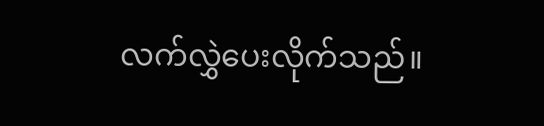လက်လွှဲပေးလိုက်သည်။